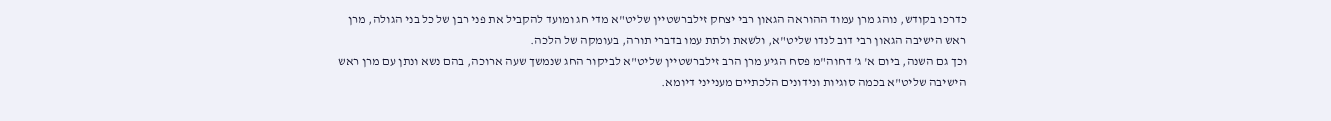כדרכו בקודש, נוהג מרן עמוד ההוראה הגאון רבי יצחק זילברשטיין שליט"א מדי חג ומועד להקביל את פני רבן של כל בני הגולה, מרן ראש הישיבה הגאון רבי דוב לנדו שליט"א, ולשאת ולתת עמו בדברי תורה, בעומקה של הלכה.
וכך גם השנה, ביום א' ג' דחוה"מ פסח הגיע מרן הרב זילברשטיין שליט"א לביקור החג שנמשך שעה ארוכה, בהם נשא ונתן עם מרן ראש הישיבה שליט"א בכמה סוגיות ונידונים הלכתיים מענייני דיומא.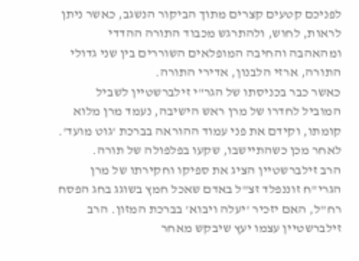לפניכם קטעים קצרים מתוך הביקור הנשגב, כאשר ניתן לראות, לחוש, ולהתרגש מכבוד התורה ההדדי ומהאהבה והחיבה המופלאים השוררים בין שני גדולי התורה, ארזי הלבנון, אדירי התורה.
כאשר כבר בכניסתו של הגר"י זילברשטיין לשביל המוביל לחדרו של מרן ראש הישיבה, נעמד מרן מלוא קומתו, וקידם את פני עמוד ההוראה בברכת 'גוט מועד'. לאחר מכן כשהתיישבו, שקעו בפלפולה של תורה.
הרב זילברשטיין הציג את ספיקו וחקירתו של מרן הגרי"ח זוננפלד זצ"ל באדם שאכל חמץ בשוגג בחג הפסח רח"ל, האם יזכיר 'יעלה ויבוא' בברכת המזון. הרב זילברשטיין עצמו יעץ שיבקש מאחר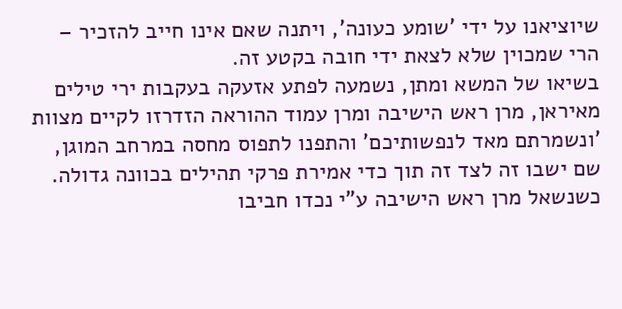שיוציאנו על ידי 'שומע כעונה', ויתנה שאם אינו חייב להזכיר – הרי שמכוין שלא לצאת ידי חובה בקטע זה.
בשיאו של המשא ומתן, נשמעה לפתע אזעקה בעקבות ירי טילים מאיראן, מרן ראש הישיבה ומרן עמוד ההוראה הזדרזו לקיים מצוות 'ונשמרתם מאד לנפשותיכם' והתפנו לתפוס מחסה במרחב המוגן, שם ישבו זה לצד זה תוך כדי אמירת פרקי תהילים בכוונה גדולה.
כשנשאל מרן ראש הישיבה ע"י נכדו חביבו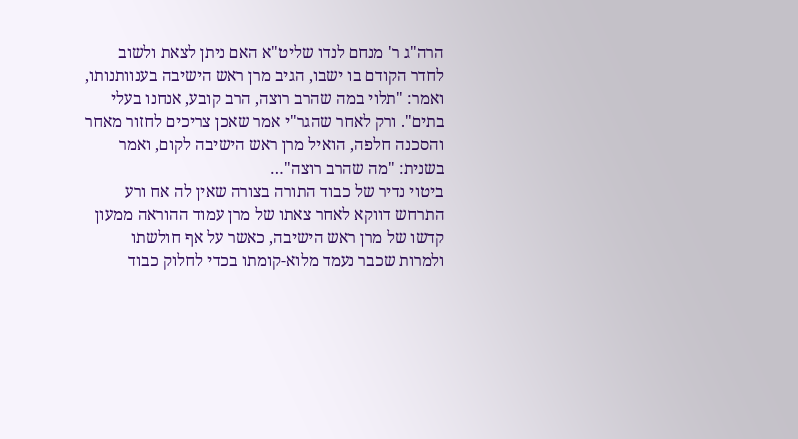הרה"ג ר' מנחם לנדו שליט"א האם ניתן לצאת ולשוב לחדר הקודם בו ישבו, הגיב מרן ראש הישיבה בענוותנותו, ואמר: "תלוי במה שהרב רוצה, הרב קובע, אנחנו בעלי בתים". ורק לאחר שהגר"י אמר שאכן צריכים לחזור מאחר והסכנה חלפה, הואיל מרן ראש הישיבה לקום, ואמר בשנית: "מה שהרב רוצה"…
ביטוי נדיר של כבוד התורה בצורה שאין לה אח ורע התרחש דווקא לאחר צאתו של מרן עמוד ההוראה ממעון קדשו של מרן ראש הישיבה, כאשר על אף חולשתו ולמרות שכבר נעמד מלוא-קומתו בכדי לחלוק כבוד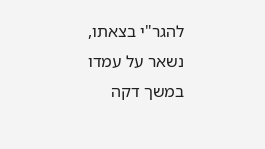להגר"י בצאתו, נשאר על עמדו במשך דקה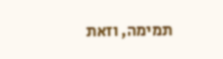תמימה, וזאת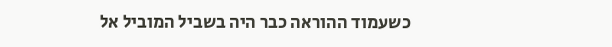כשעמוד ההוראה כבר היה בשביל המוביל אל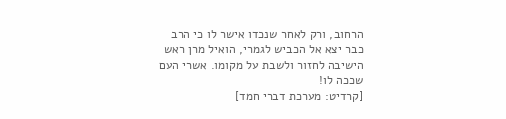הרחוב, ורק לאחר שנכדו אישר לו כי הרב כבר יצא אל הכביש לגמרי, הואיל מרן ראש הישיבה לחזור ולשבת על מקומו. אשרי העם שככה לו!
[קרדיט: מערכת דברי חמד]